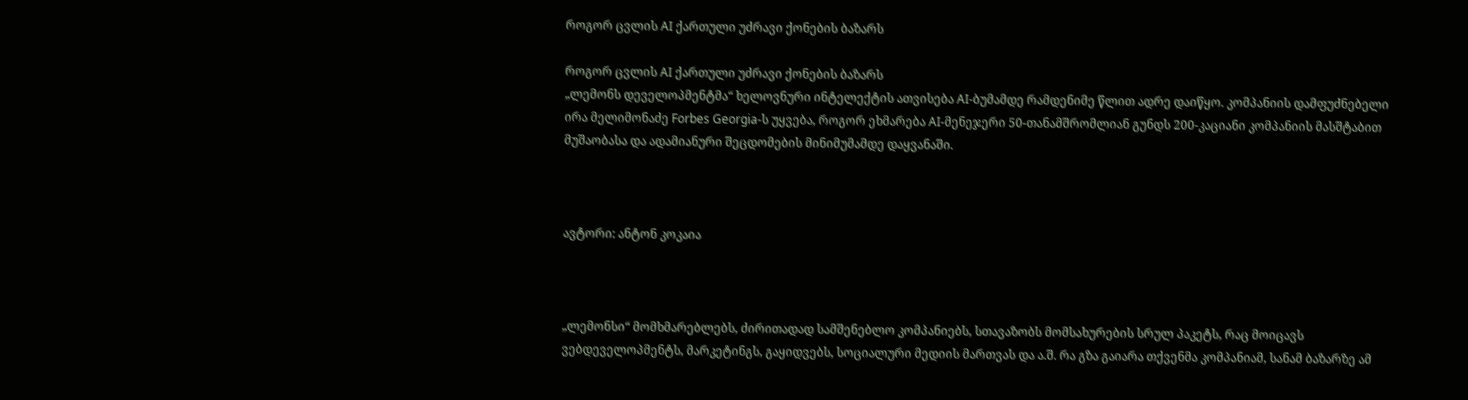როგორ ცვლის AI ქართული უძრავი ქონების ბაზარს

როგორ ცვლის AI ქართული უძრავი ქონების ბაზარს
„ლემონს დეველოპმენტმა“ ხელოვნური ინტელექტის ათვისება AI-ბუმამდე რამდენიმე წლით ადრე დაიწყო. კომპანიის დამფუძნებელი ირა მელიმონაძე Forbes Georgia-ს უყვება, როგორ ეხმარება AI-მენეჯერი 50-თანამშრომლიან გუნდს 200-კაციანი კომპანიის მასშტაბით მუშაობასა და ადამიანური შეცდომების მინიმუმამდე დაყვანაში.



ავტორი: ანტონ კოკაია



„ლემონსი“ მომხმარებლებს, ძირითადად სამშენებლო კომპანიებს, სთავაზობს მომსახურების სრულ პაკეტს, რაც მოიცავს ვებდეველოპმენტს, მარკეტინგს, გაყიდვებს, სოციალური მედიის მართვას და ა.შ. რა გზა გაიარა თქვენმა კომპანიამ, სანამ ბაზარზე ამ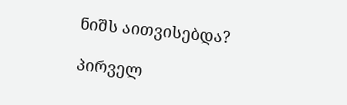ნიშს აითვისებდა?

პირველ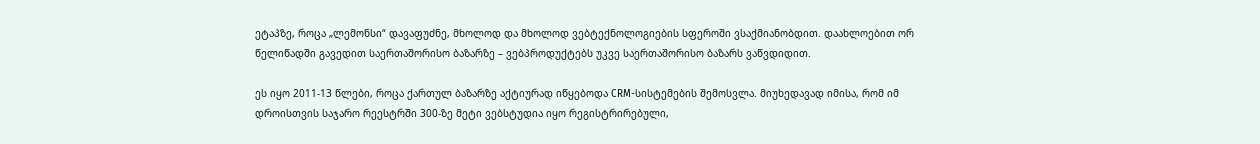ეტაპზე, როცა „ლემონსი“ დავაფუძნე, მხოლოდ და მხოლოდ ვებტექნოლოგიების სფეროში ვსაქმიანობდით. დაახლოებით ორ წელიწადში გავედით საერთაშორისო ბაზარზე – ვებპროდუქტებს უკვე საერთაშორისო ბაზარს ვაწვდიდით.

ეს იყო 2011-13 წლები, როცა ქართულ ბაზარზე აქტიურად იწყებოდა CRM-სისტემების შემოსვლა. მიუხედავად იმისა, რომ იმ დროისთვის საჯარო რეესტრში 300-ზე მეტი ვებსტუდია იყო რეგისტრირებული,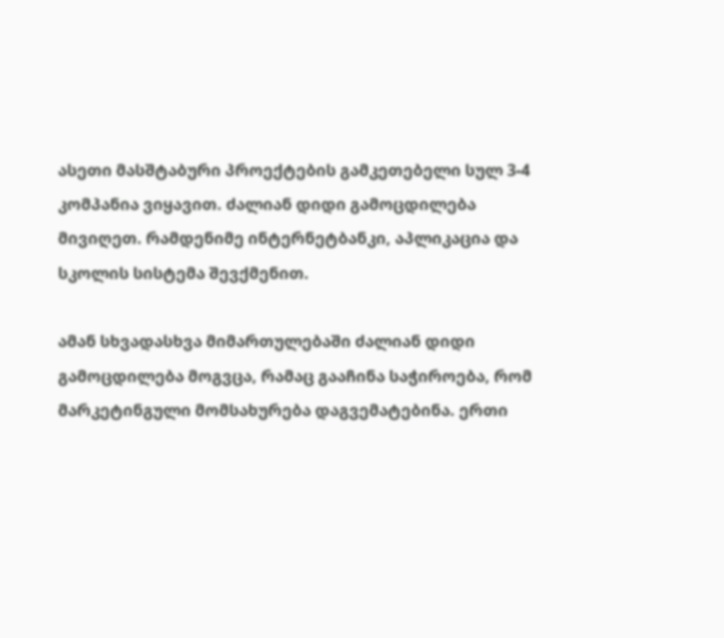ასეთი მასშტაბური პროექტების გამკეთებელი სულ 3-4 კომპანია ვიყავით. ძალიან დიდი გამოცდილება მივიღეთ. რამდენიმე ინტერნეტბანკი, აპლიკაცია და სკოლის სისტემა შევქმენით.

ამან სხვადასხვა მიმართულებაში ძალიან დიდი გამოცდილება მოგვცა, რამაც გააჩინა საჭიროება, რომ მარკეტინგული მომსახურება დაგვემატებინა. ერთი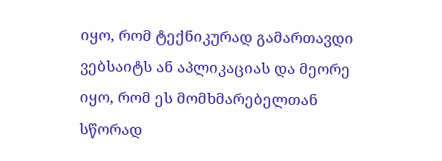იყო, რომ ტექნიკურად გამართავდი ვებსაიტს ან აპლიკაციას და მეორე იყო, რომ ეს მომხმარებელთან სწორად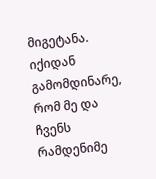მიგეტანა. იქიდან გამომდინარე, რომ მე და ჩვენს რამდენიმე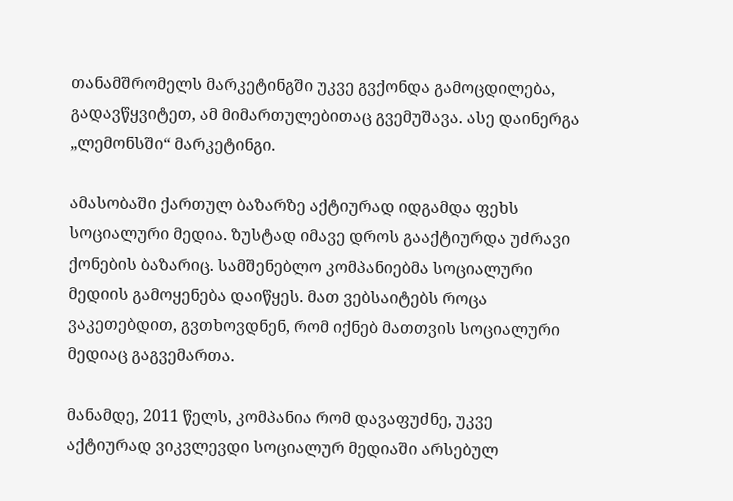თანამშრომელს მარკეტინგში უკვე გვქონდა გამოცდილება, გადავწყვიტეთ, ამ მიმართულებითაც გვემუშავა. ასე დაინერგა „ლემონსში“ მარკეტინგი.

ამასობაში ქართულ ბაზარზე აქტიურად იდგამდა ფეხს სოციალური მედია. ზუსტად იმავე დროს გააქტიურდა უძრავი ქონების ბაზარიც. სამშენებლო კომპანიებმა სოციალური მედიის გამოყენება დაიწყეს. მათ ვებსაიტებს როცა ვაკეთებდით, გვთხოვდნენ, რომ იქნებ მათთვის სოციალური მედიაც გაგვემართა.

მანამდე, 2011 წელს, კომპანია რომ დავაფუძნე, უკვე აქტიურად ვიკვლევდი სოციალურ მედიაში არსებულ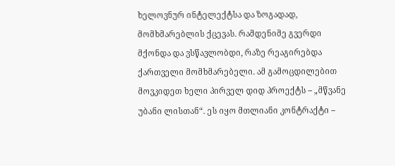ხელოვნურ ინტელექტსა და ზოგადად, მომხმარებლის ქცევას. რამდენიმე გვერდი მქონდა და ვსწავლობდი, რაზე რეაგირებდა ქართველი მომხმარებელი. ამ გამოცდილებით მოვკიდეთ ხელი პირველ დიდ პროექტს – „მწვანე უბანი ლისთან“. ეს იყო მთლიანი კონტრაქტი –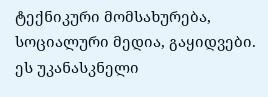ტექნიკური მომსახურება, სოციალური მედია, გაყიდვები. ეს უკანასკნელი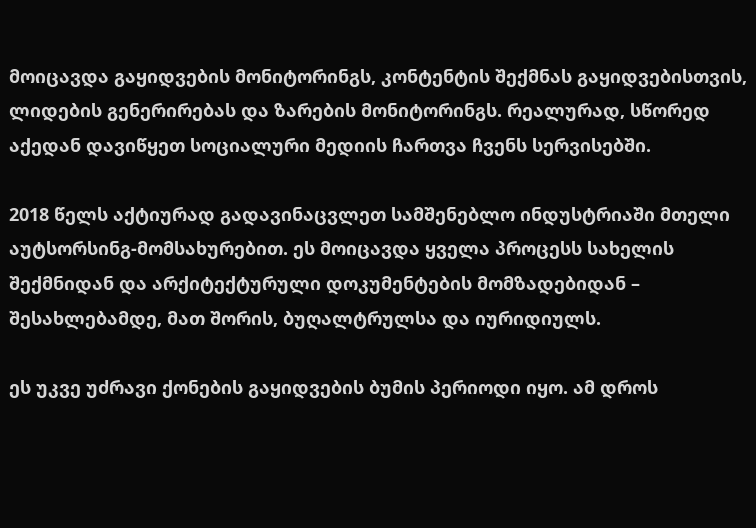მოიცავდა გაყიდვების მონიტორინგს, კონტენტის შექმნას გაყიდვებისთვის, ლიდების გენერირებას და ზარების მონიტორინგს. რეალურად, სწორედ აქედან დავიწყეთ სოციალური მედიის ჩართვა ჩვენს სერვისებში.

2018 წელს აქტიურად გადავინაცვლეთ სამშენებლო ინდუსტრიაში მთელი აუტსორსინგ-მომსახურებით. ეს მოიცავდა ყველა პროცესს სახელის შექმნიდან და არქიტექტურული დოკუმენტების მომზადებიდან – შესახლებამდე, მათ შორის, ბუღალტრულსა და იურიდიულს.

ეს უკვე უძრავი ქონების გაყიდვების ბუმის პერიოდი იყო. ამ დროს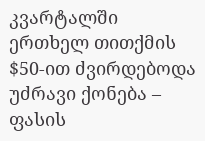კვარტალში ერთხელ თითქმის $50-ით ძვირდებოდა უძრავი ქონება – ფასის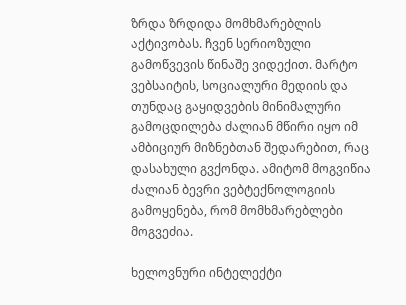ზრდა ზრდიდა მომხმარებლის აქტივობას. ჩვენ სერიოზული გამოწვევის წინაშე ვიდექით. მარტო ვებსაიტის, სოციალური მედიის და თუნდაც გაყიდვების მინიმალური გამოცდილება ძალიან მწირი იყო იმ ამბიციურ მიზნებთან შედარებით, რაც დასახული გვქონდა. ამიტომ მოგვიწია ძალიან ბევრი ვებტექნოლოგიის გამოყენება, რომ მომხმარებლები მოგვეძია.

ხელოვნური ინტელექტი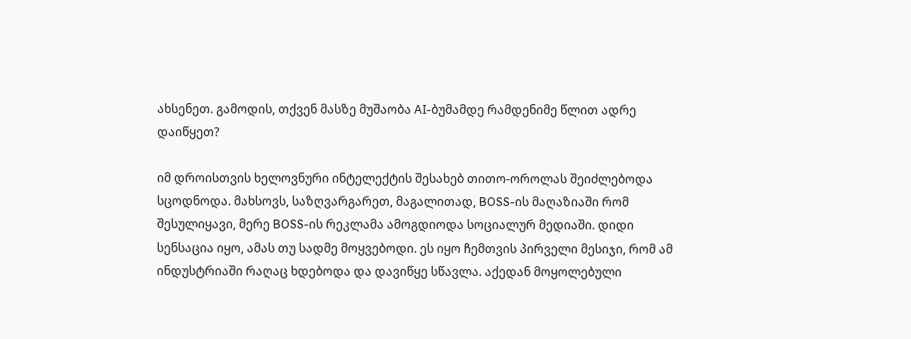ახსენეთ. გამოდის, თქვენ მასზე მუშაობა AI-ბუმამდე რამდენიმე წლით ადრე დაიწყეთ?

იმ დროისთვის ხელოვნური ინტელექტის შესახებ თითო-ოროლას შეიძლებოდა სცოდნოდა. მახსოვს, საზღვარგარეთ, მაგალითად, BOSS-ის მაღაზიაში რომ შესულიყავი, მერე BOSS-ის რეკლამა ამოგდიოდა სოციალურ მედიაში. დიდი სენსაცია იყო, ამას თუ სადმე მოყვებოდი. ეს იყო ჩემთვის პირველი მესიჯი, რომ ამ ინდუსტრიაში რაღაც ხდებოდა და დავიწყე სწავლა. აქედან მოყოლებული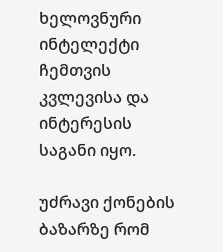ხელოვნური ინტელექტი ჩემთვის კვლევისა და ინტერესის საგანი იყო.

უძრავი ქონების ბაზარზე რომ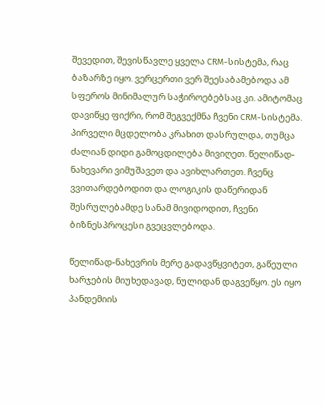შევედით, შევისწავლე ყველა CRM-სისტემა, რაც ბაზარზე იყო. ვერცერთი ვერ შეესაბამებოდა ამ სფეროს მინიმალურ საჭიროებებსაც კი. ამიტომაც დავიწყე ფიქრი, რომ შეგვექმნა ჩვენი CRM-სისტემა. პირველი მცდელობა კრახით დასრულდა, თუმცა ძალიან დიდი გამოცდილება მივიღეთ. წელიწად-ნახევარი ვიმუშავეთ და ავიხლართეთ. ჩვენც ვვითარდებოდით და ლოგიკის დაწერიდან შესრულებამდე სანამ მივიდოდით, ჩვენი ბიზნესპროცესი გვეცვლებოდა.

წელიწად-ნახევრის მერე გადავწყვიტეთ, გაწეული ხარჯების მიუხედავად, ნულიდან დაგვეწყო. ეს იყო პანდემიის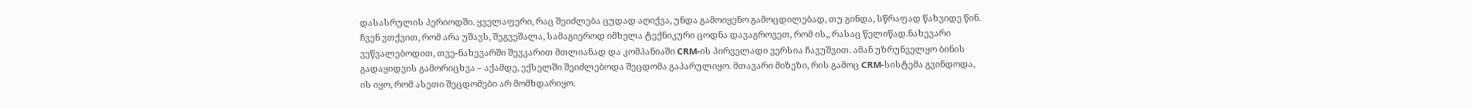დასასრულის პერიოდში. ყველაფერი, რაც შეიძლება ცუდად აღიქვა, უნდა გამოიყენო გამოცდილებად, თუ გინდა, სწრაფად წახვიდე წინ. ჩვენ ვთქვით, რომ არა უშავს, შეგვეშალა, სამაგიეროდ იმხელა ტექნიკური ცოდნა დავაგროვეთ, რომ ის,, რასაც წელიწად.ნახევარი ვეწვალებოდით, თვე-ნახევარში შევკარით მთლიანად და კომპანიაში CRM-ის პირველადი ვერსია ჩავუშვით. ამან უზრუნველყო ბინის გადაყიდვის გამორიცხვა – აქამდე, ექსელში შეიძლებოდა შეცდომა გაპარულიყო. მთავარი მიზეზი, რის გამოც CRM-სისტემა გვინდოდა, ის იყო, რომ ასეთი შეცდომები არ მომხდარიყო.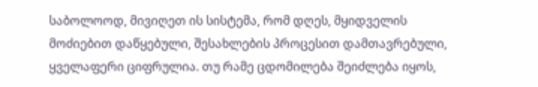საბოლოოდ, მივიღეთ ის სისტემა, რომ დღეს, მყიდველის მოძიებით დაწყებული, შესახლების პროცესით დამთავრებული, ყველაფერი ციფრულია. თუ რამე ცდომილება შეიძლება იყოს,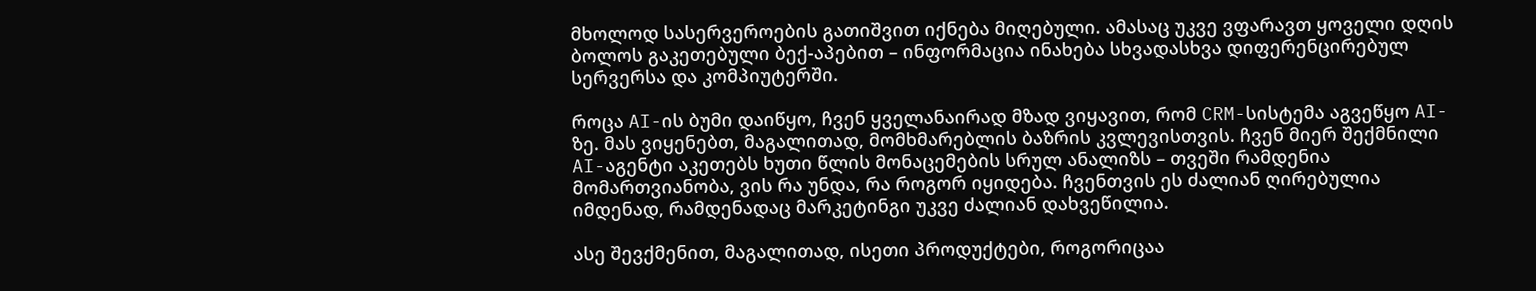მხოლოდ სასერვეროების გათიშვით იქნება მიღებული. ამასაც უკვე ვფარავთ ყოველი დღის ბოლოს გაკეთებული ბექ-აპებით – ინფორმაცია ინახება სხვადასხვა დიფერენცირებულ სერვერსა და კომპიუტერში.

როცა AI-ის ბუმი დაიწყო, ჩვენ ყველანაირად მზად ვიყავით, რომ CRM-სისტემა აგვეწყო AI-ზე. მას ვიყენებთ, მაგალითად, მომხმარებლის ბაზრის კვლევისთვის. ჩვენ მიერ შექმნილი AI-აგენტი აკეთებს ხუთი წლის მონაცემების სრულ ანალიზს – თვეში რამდენია მომართვიანობა, ვის რა უნდა, რა როგორ იყიდება. ჩვენთვის ეს ძალიან ღირებულია იმდენად, რამდენადაც მარკეტინგი უკვე ძალიან დახვეწილია.

ასე შევქმენით, მაგალითად, ისეთი პროდუქტები, როგორიცაა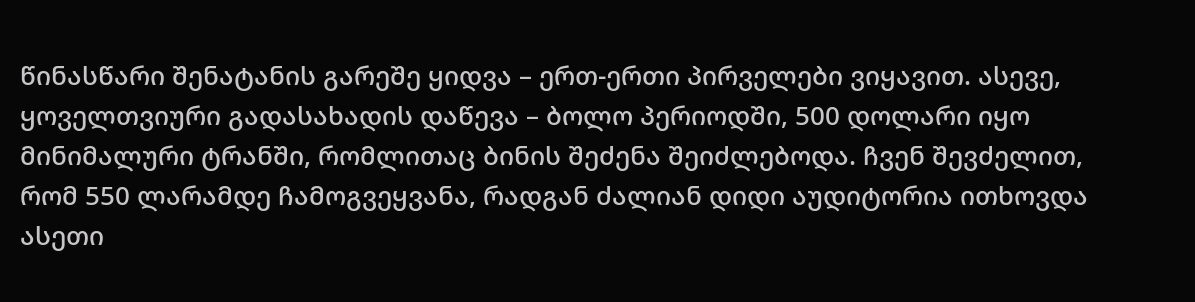წინასწარი შენატანის გარეშე ყიდვა – ერთ-ერთი პირველები ვიყავით. ასევე, ყოველთვიური გადასახადის დაწევა – ბოლო პერიოდში, 500 დოლარი იყო მინიმალური ტრანში, რომლითაც ბინის შეძენა შეიძლებოდა. ჩვენ შევძელით, რომ 550 ლარამდე ჩამოგვეყვანა, რადგან ძალიან დიდი აუდიტორია ითხოვდა ასეთი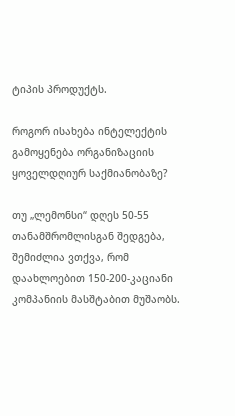ტიპის პროდუქტს.

როგორ ისახება ინტელექტის გამოყენება ორგანიზაციის ყოველდღიურ საქმიანობაზე?

თუ „ლემონსი“ დღეს 50-55 თანამშრომლისგან შედგება, შემიძლია ვთქვა, რომ დაახლოებით 150-200-კაციანი კომპანიის მასშტაბით მუშაობს.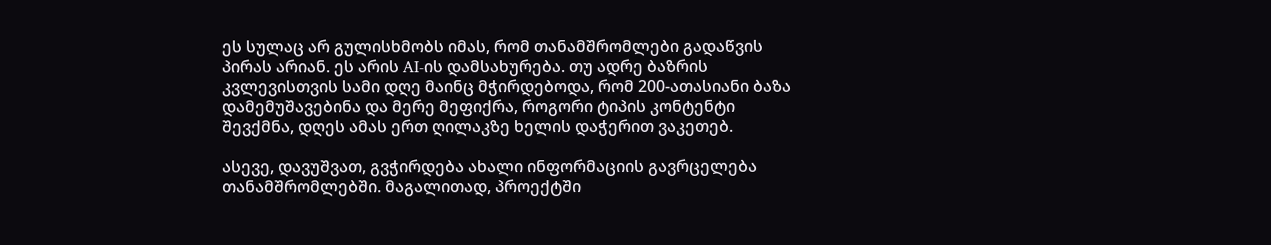ეს სულაც არ გულისხმობს იმას, რომ თანამშრომლები გადაწვის პირას არიან. ეს არის AI-ის დამსახურება. თუ ადრე ბაზრის კვლევისთვის სამი დღე მაინც მჭირდებოდა, რომ 200-ათასიანი ბაზა დამემუშავებინა და მერე მეფიქრა, როგორი ტიპის კონტენტი შევქმნა, დღეს ამას ერთ ღილაკზე ხელის დაჭერით ვაკეთებ.

ასევე, დავუშვათ, გვჭირდება ახალი ინფორმაციის გავრცელება თანამშრომლებში. მაგალითად, პროექტში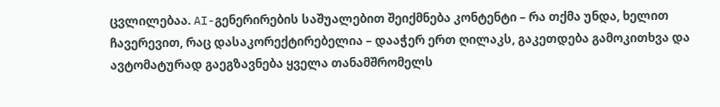ცვლილებაა. AI-გენერირების საშუალებით შეიქმნება კონტენტი – რა თქმა უნდა, ხელით ჩავერევით, რაც დასაკორექტირებელია – დააჭერ ერთ ღილაკს, გაკეთდება გამოკითხვა და ავტომატურად გაეგზავნება ყველა თანამშრომელს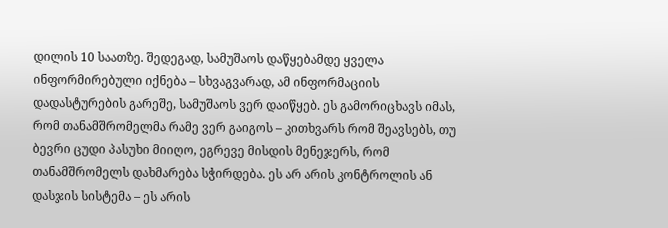დილის 10 საათზე. შედეგად, სამუშაოს დაწყებამდე ყველა ინფორმირებული იქნება – სხვაგვარად, ამ ინფორმაციის დადასტურების გარეშე, სამუშაოს ვერ დაიწყებ. ეს გამორიცხავს იმას, რომ თანამშრომელმა რამე ვერ გაიგოს – კითხვარს რომ შეავსებს, თუ ბევრი ცუდი პასუხი მიიღო, ეგრევე მისდის მენეჯერს, რომ თანამშრომელს დახმარება სჭირდება. ეს არ არის კონტროლის ან დასჯის სისტემა – ეს არის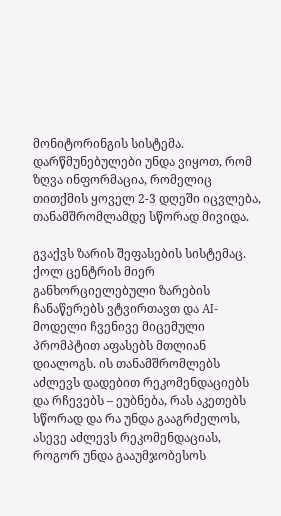მონიტორინგის სისტემა. დარწმუნებულები უნდა ვიყოთ, რომ ზღვა ინფორმაცია, რომელიც თითქმის ყოველ 2-3 დღეში იცვლება, თანამშრომლამდე სწორად მივიდა.

გვაქვს ზარის შეფასების სისტემაც. ქოლ ცენტრის მიერ განხორციელებული ზარების ჩანაწერებს ვტვირთავთ და AI-მოდელი ჩვენივე მიცემული პრომპტით აფასებს მთლიან დიალოგს. ის თანამშრომლებს აძლევს დადებით რეკომენდაციებს და რჩევებს – ეუბნება, რას აკეთებს სწორად და რა უნდა გააგრძელოს, ასევე აძლევს რეკომენდაციას, როგორ უნდა გააუმჯობესოს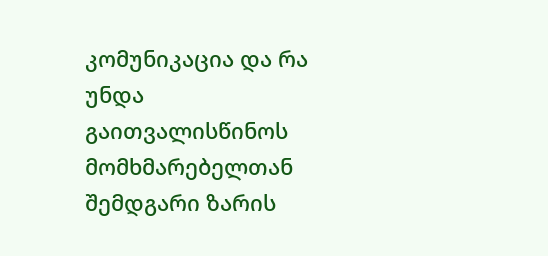კომუნიკაცია და რა უნდა გაითვალისწინოს მომხმარებელთან შემდგარი ზარის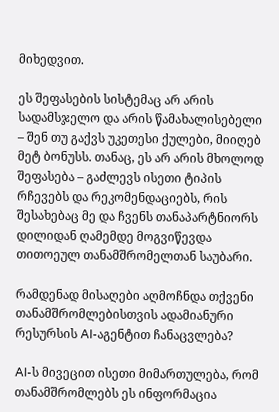მიხედვით.

ეს შეფასების სისტემაც არ არის სადამსჯელო და არის წამახალისებელი – შენ თუ გაქვს უკეთესი ქულები, მიიღებ მეტ ბონუსს. თანაც, ეს არ არის მხოლოდ შეფასება – გაძლევს ისეთი ტიპის რჩევებს და რეკომენდაციებს, რის შესახებაც მე და ჩვენს თანაპარტნიორს დილიდან ღამემდე მოგვიწევდა თითოეულ თანამშრომელთან საუბარი.

რამდენად მისაღები აღმოჩნდა თქვენი თანამშრომლებისთვის ადამიანური რესურსის AI-აგენტით ჩანაცვლება?

AI-ს მივეცით ისეთი მიმართულება, რომ თანამშრომლებს ეს ინფორმაცია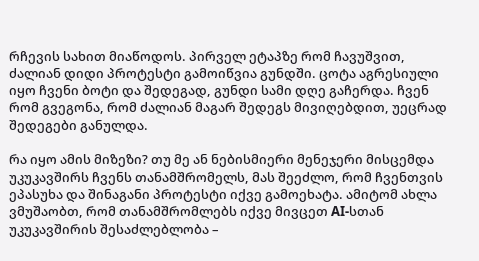რჩევის სახით მიაწოდოს. პირველ ეტაპზე რომ ჩავუშვით, ძალიან დიდი პროტესტი გამოიწვია გუნდში. ცოტა აგრესიული იყო ჩვენი ბოტი და შედეგად, გუნდი სამი დღე გაჩერდა. ჩვენ რომ გვეგონა, რომ ძალიან მაგარ შედეგს მივიღებდით, უეცრად შედეგები განულდა.

რა იყო ამის მიზეზი? თუ მე ან ნებისმიერი მენეჯერი მისცემდა უკუკავშირს ჩვენს თანამშრომელს, მას შეეძლო, რომ ჩვენთვის ეპასუხა და შინაგანი პროტესტი იქვე გამოეხატა. ამიტომ ახლა ვმუშაობთ, რომ თანამშრომლებს იქვე მივცეთ AI-სთან უკუკავშირის შესაძლებლობა –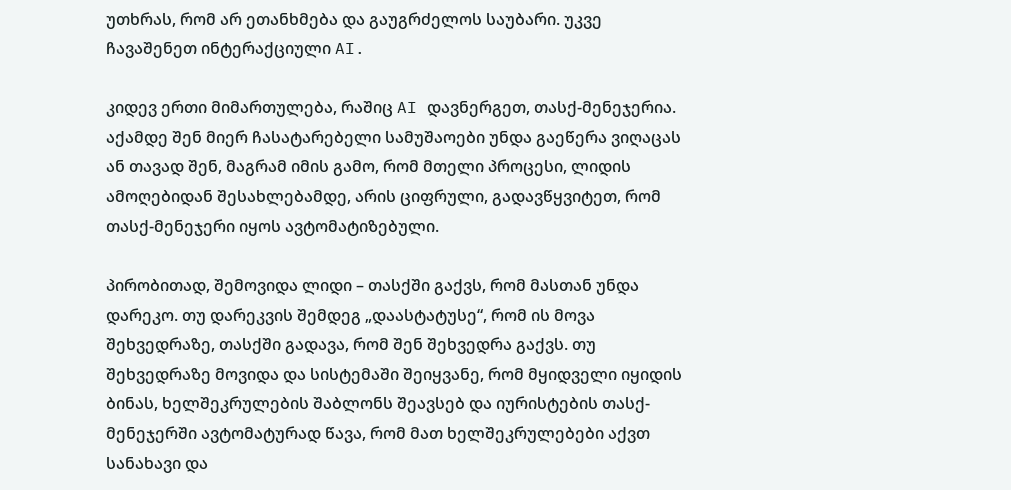უთხრას, რომ არ ეთანხმება და გაუგრძელოს საუბარი. უკვე ჩავაშენეთ ინტერაქციული AI.

კიდევ ერთი მიმართულება, რაშიც AI დავნერგეთ, თასქ-მენეჯერია. აქამდე შენ მიერ ჩასატარებელი სამუშაოები უნდა გაეწერა ვიღაცას ან თავად შენ, მაგრამ იმის გამო, რომ მთელი პროცესი, ლიდის ამოღებიდან შესახლებამდე, არის ციფრული, გადავწყვიტეთ, რომ თასქ-მენეჯერი იყოს ავტომატიზებული.

პირობითად, შემოვიდა ლიდი – თასქში გაქვს, რომ მასთან უნდა დარეკო. თუ დარეკვის შემდეგ „დაასტატუსე“, რომ ის მოვა შეხვედრაზე, თასქში გადავა, რომ შენ შეხვედრა გაქვს. თუ შეხვედრაზე მოვიდა და სისტემაში შეიყვანე, რომ მყიდველი იყიდის ბინას, ხელშეკრულების შაბლონს შეავსებ და იურისტების თასქ-მენეჯერში ავტომატურად წავა, რომ მათ ხელშეკრულებები აქვთ სანახავი და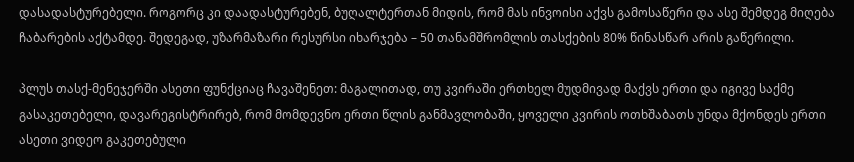დასადასტურებელი. როგორც კი დაადასტურებენ, ბუღალტერთან მიდის, რომ მას ინვოისი აქვს გამოსაწერი და ასე შემდეგ მიღება ჩაბარების აქტამდე. შედეგად, უზარმაზარი რესურსი იხარჯება – 50 თანამშრომლის თასქების 80% წინასწარ არის გაწერილი.

პლუს თასქ-მენეჯერში ასეთი ფუნქციაც ჩავაშენეთ: მაგალითად, თუ კვირაში ერთხელ მუდმივად მაქვს ერთი და იგივე საქმე გასაკეთებელი, დავარეგისტრირებ, რომ მომდევნო ერთი წლის განმავლობაში, ყოველი კვირის ოთხშაბათს უნდა მქონდეს ერთი ასეთი ვიდეო გაკეთებული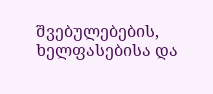შვებულებების, ხელფასებისა და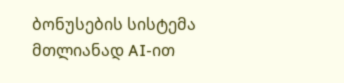ბონუსების სისტემა მთლიანად AI-ით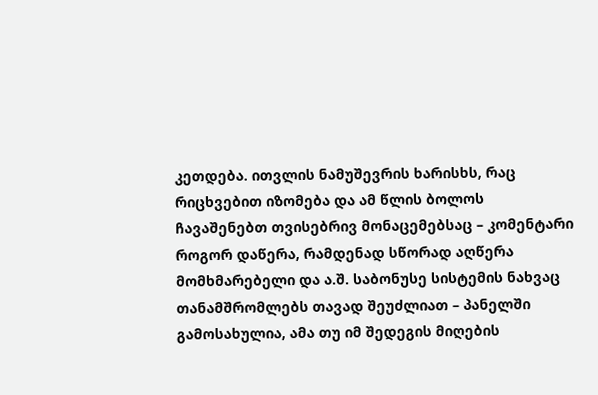კეთდება. ითვლის ნამუშევრის ხარისხს, რაც რიცხვებით იზომება და ამ წლის ბოლოს ჩავაშენებთ თვისებრივ მონაცემებსაც – კომენტარი როგორ დაწერა, რამდენად სწორად აღწერა მომხმარებელი და ა.შ. საბონუსე სისტემის ნახვაც თანამშრომლებს თავად შეუძლიათ – პანელში გამოსახულია, ამა თუ იმ შედეგის მიღების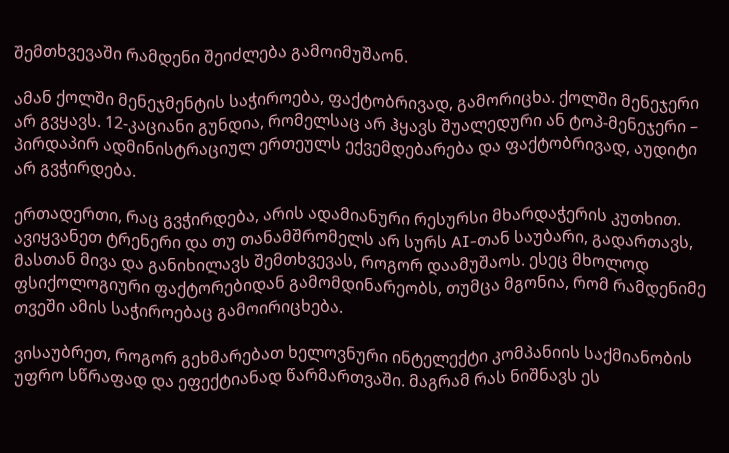შემთხვევაში რამდენი შეიძლება გამოიმუშაონ.

ამან ქოლში მენეჯმენტის საჭიროება, ფაქტობრივად, გამორიცხა. ქოლში მენეჯერი არ გვყავს. 12-კაციანი გუნდია, რომელსაც არ ჰყავს შუალედური ან ტოპ-მენეჯერი – პირდაპირ ადმინისტრაციულ ერთეულს ექვემდებარება და ფაქტობრივად, აუდიტი არ გვჭირდება.

ერთადერთი, რაც გვჭირდება, არის ადამიანური რესურსი მხარდაჭერის კუთხით. ავიყვანეთ ტრენერი და თუ თანამშრომელს არ სურს AI-თან საუბარი, გადართავს, მასთან მივა და განიხილავს შემთხვევას, როგორ დაამუშაოს. ესეც მხოლოდ ფსიქოლოგიური ფაქტორებიდან გამომდინარეობს, თუმცა მგონია, რომ რამდენიმე თვეში ამის საჭიროებაც გამოირიცხება.

ვისაუბრეთ, როგორ გეხმარებათ ხელოვნური ინტელექტი კომპანიის საქმიანობის უფრო სწრაფად და ეფექტიანად წარმართვაში. მაგრამ რას ნიშნავს ეს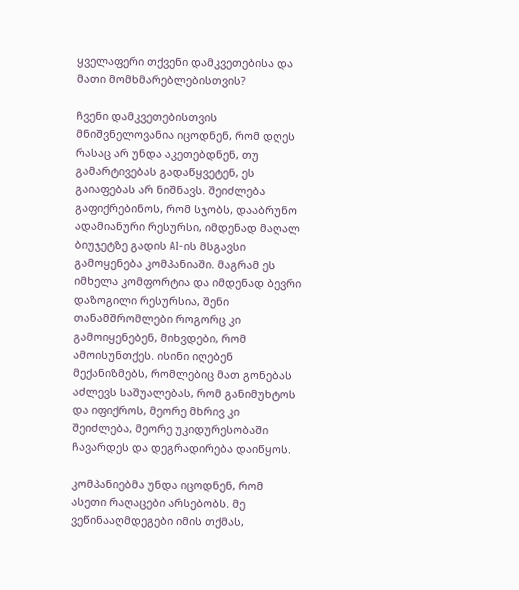ყველაფერი თქვენი დამკვეთებისა და მათი მომხმარებლებისთვის?

ჩვენი დამკვეთებისთვის მნიშვნელოვანია იცოდნენ, რომ დღეს რასაც არ უნდა აკეთებდნენ, თუ გამარტივებას გადაწყვეტენ, ეს გაიაფებას არ ნიშნავს. შეიძლება გაფიქრებინოს, რომ სჯობს, დააბრუნო ადამიანური რესურსი, იმდენად მაღალ ბიუჯეტზე გადის AI-ის მსგავსი გამოყენება კომპანიაში. მაგრამ ეს იმხელა კომფორტია და იმდენად ბევრი დაზოგილი რესურსია, შენი თანამშრომლები როგორც კი გამოიყენებენ, მიხვდები, რომ ამოისუნთქეს. ისინი იღებენ მექანიზმებს, რომლებიც მათ გონებას აძლევს საშუალებას, რომ განიმუხტოს და იფიქროს, მეორე მხრივ კი შეიძლება, მეორე უკიდურესობაში ჩავარდეს და დეგრადირება დაიწყოს.

კომპანიებმა უნდა იცოდნენ, რომ ასეთი რაღაცები არსებობს. მე ვეწინააღმდეგები იმის თქმას,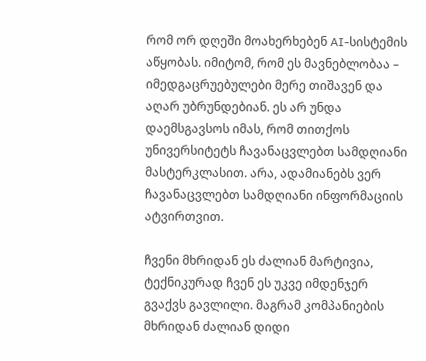რომ ორ დღეში მოახერხებენ AI-სისტემის აწყობას. იმიტომ, რომ ეს მავნებლობაა – იმედგაცრუებულები მერე თიშავენ და აღარ უბრუნდებიან. ეს არ უნდა დაემსგავსოს იმას, რომ თითქოს უნივერსიტეტს ჩავანაცვლებთ სამდღიანი მასტერკლასით. არა, ადამიანებს ვერ ჩავანაცვლებთ სამდღიანი ინფორმაციის ატვირთვით.

ჩვენი მხრიდან ეს ძალიან მარტივია, ტექნიკურად ჩვენ ეს უკვე იმდენჯერ გვაქვს გავლილი. მაგრამ კომპანიების მხრიდან ძალიან დიდი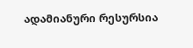ადამიანური რესურსია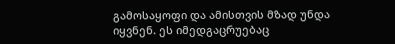გამოსაყოფი და ამისთვის მზად უნდა იყვნენ. ეს იმედგაცრუებაც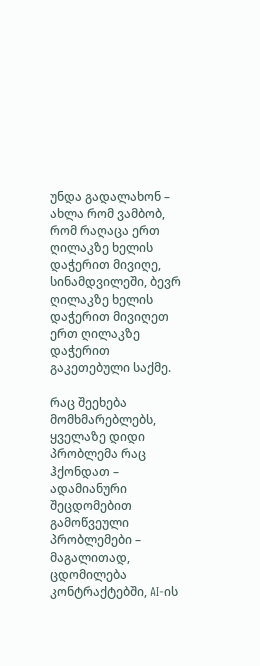უნდა გადალახონ – ახლა რომ ვამბობ, რომ რაღაცა ერთ ღილაკზე ხელის დაჭერით მივიღე, სინამდვილეში, ბევრ ღილაკზე ხელის დაჭერით მივიღეთ ერთ ღილაკზე დაჭერით გაკეთებული საქმე.

რაც შეეხება მომხმარებლებს, ყველაზე დიდი პრობლემა რაც ჰქონდათ – ადამიანური შეცდომებით გამოწვეული პრობლემები – მაგალითად, ცდომილება კონტრაქტებში, AI-ის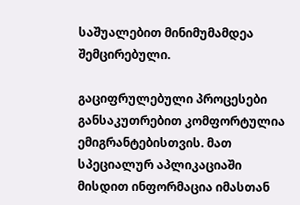საშუალებით მინიმუმამდეა შემცირებული.

გაციფრულებული პროცესები განსაკუთრებით კომფორტულია ემიგრანტებისთვის. მათ სპეციალურ აპლიკაციაში მისდით ინფორმაცია იმასთან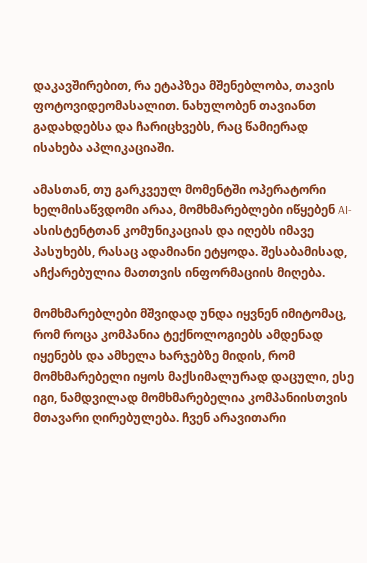დაკავშირებით, რა ეტაპზეა მშენებლობა, თავის ფოტოვიდეომასალით. ნახულობენ თავიანთ გადახდებსა და ჩარიცხვებს, რაც წამიერად ისახება აპლიკაციაში.

ამასთან, თუ გარკვეულ მომენტში ოპერატორი ხელმისაწვდომი არაა, მომხმარებლები იწყებენ AI-ასისტენტთან კომუნიკაციას და იღებს იმავე პასუხებს, რასაც ადამიანი ეტყოდა. შესაბამისად, აჩქარებულია მათთვის ინფორმაციის მიღება.

მომხმარებლები მშვიდად უნდა იყვნენ იმიტომაც, რომ როცა კომპანია ტექნოლოგიებს ამდენად იყენებს და ამხელა ხარჯებზე მიდის, რომ მომხმარებელი იყოს მაქსიმალურად დაცული, ესე იგი, ნამდვილად მომხმარებელია კომპანიისთვის მთავარი ღირებულება. ჩვენ არავითარი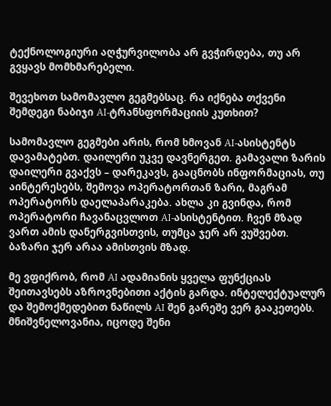ტექნოლოგიური აღჭურვილობა არ გვჭირდება, თუ არ გვყავს მომხმარებელი.

შევეხოთ სამომავლო გეგმებსაც. რა იქნება თქვენი შემდეგი ნაბიჯი AI-ტრანსფორმაციის კუთხით?

სამომავლო გეგმები არის, რომ ხმოვან AI-ასისტენტს დავამატებთ. დაილერი უკვე დავნერგეთ. გამავალი ზარის დაილერი გვაქვს – დარეკავს, გააცნობს ინფორმაციას, თუ აინტერესებს, შემოვა ოპერატორთან ზარი, მაგრამ ოპერატორს დაელაპარაკება. ახლა კი გვინდა, რომ ოპერატორი ჩავანაცვლოთ AI-ასისტენტით. ჩვენ მზად ვართ ამის დანერგვისთვის, თუმცა ჯერ არ ვუშვებთ. ბაზარი ჯერ არაა ამისთვის მზად.

მე ვფიქრობ, რომ AI ადამიანის ყველა ფუნქციას შეითავსებს აზროვნებითი აქტის გარდა. ინტელექტუალურ და შემოქმედებით ნაწილს AI შენ გარეშე ვერ გააკეთებს. მნიშვნელოვანია, იცოდე შენი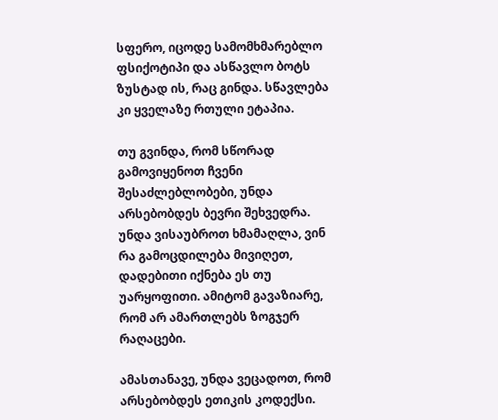სფერო, იცოდე სამომხმარებლო ფსიქოტიპი და ასწავლო ბოტს ზუსტად ის, რაც გინდა. სწავლება კი ყველაზე რთული ეტაპია.

თუ გვინდა, რომ სწორად გამოვიყენოთ ჩვენი შესაძლებლობები, უნდა არსებობდეს ბევრი შეხვედრა. უნდა ვისაუბროთ ხმამაღლა, ვინ რა გამოცდილება მივიღეთ, დადებითი იქნება ეს თუ უარყოფითი. ამიტომ გავაზიარე, რომ არ ამართლებს ზოგჯერ რაღაცები.

ამასთანავე, უნდა ვეცადოთ, რომ არსებობდეს ეთიკის კოდექსი.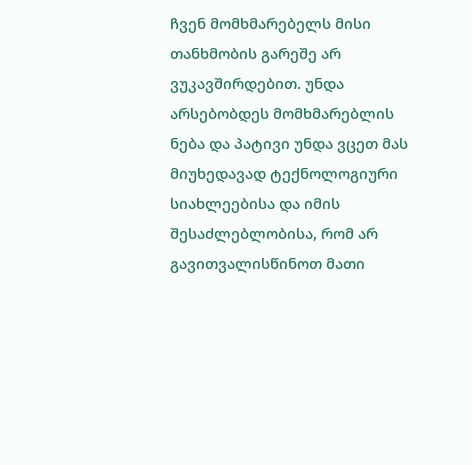ჩვენ მომხმარებელს მისი თანხმობის გარეშე არ ვუკავშირდებით. უნდა არსებობდეს მომხმარებლის ნება და პატივი უნდა ვცეთ მას მიუხედავად ტექნოლოგიური სიახლეებისა და იმის შესაძლებლობისა, რომ არ გავითვალისწინოთ მათი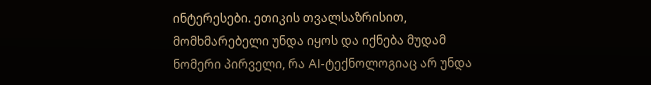ინტერესები. ეთიკის თვალსაზრისით, მომხმარებელი უნდა იყოს და იქნება მუდამ ნომერი პირველი, რა AI-ტექნოლოგიაც არ უნდა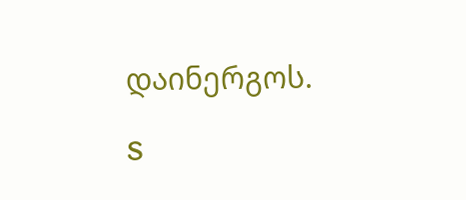დაინერგოს.

S